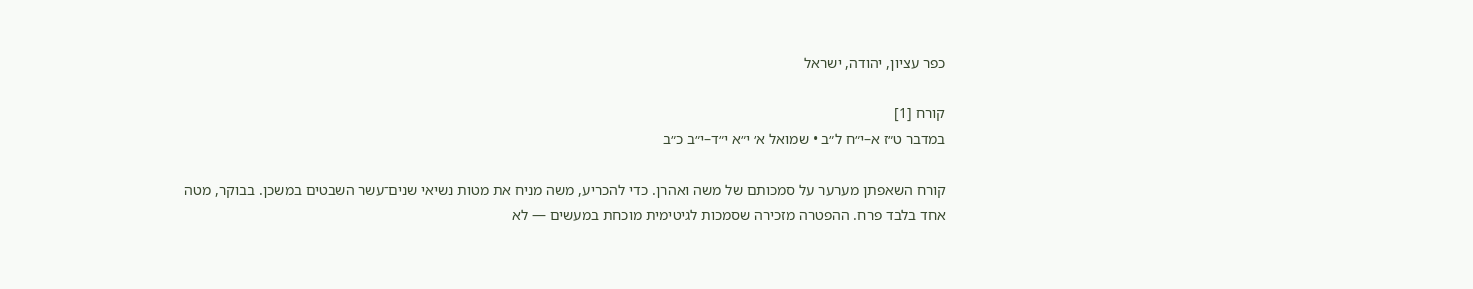כפר עציון, יהודה, ישראל

קורח [1]
במדבר ט״ז א–י״ח ל״ב • שמואל א׳ י״א י״ד–י״ב כ״ב

קורח השאפתן מערער על סמכותם של משה ואהרן. כדי להכריע, משה מניח את מטות נשיאי שנים־עשר השבטים במשכן. בבוקר, מטה אחד בלבד פרח. ההפטרה מזכירה שסמכות לגיטימית מוכחת במעשים — לא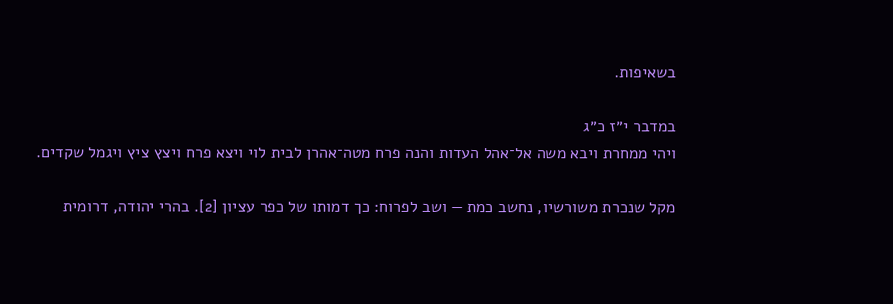בשאיפות.

במדבר י״ז כ״ג
ויהי ממחרת ויבא משה אל־אהל העדות והנה פרח מטה־אהרן לבית לוי ויצא פרח ויצץ ציץ ויגמל שקדים.

מקל שנכרת משורשיו, נחשב כמת — ושב לפרוח: כך דמותו של כפר עציון [2]. בהרי יהודה, דרומית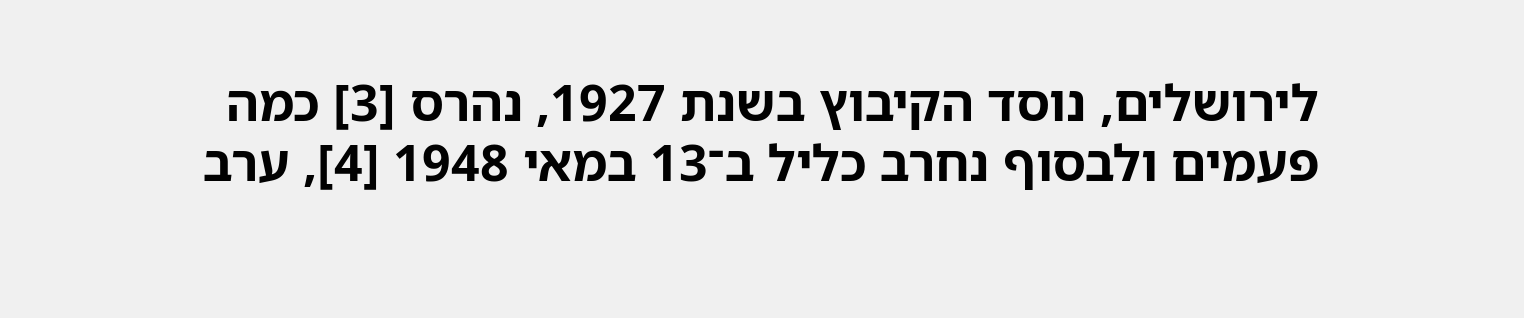לירושלים, נוסד הקיבוץ בשנת 1927, נהרס [3] כמה פעמים ולבסוף נחרב כליל ב־13 במאי 1948 [4], ערב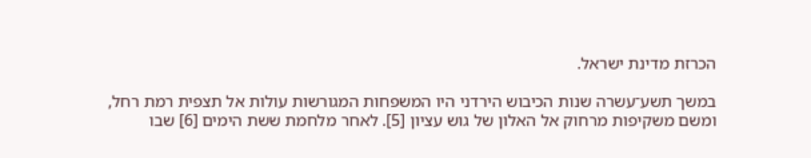הכרזת מדינת ישראל.

במשך תשע־עשרה שנות הכיבוש הירדני היו המשפחות המגורשות עולות אל תצפית רמת רחל, ומשם משקיפות מרחוק אל האלון של גוש עציון [5]. לאחר מלחמת ששת הימים [6] שבו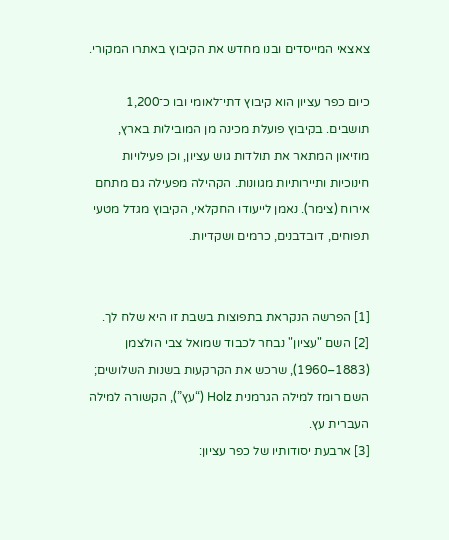צאצאי המייסדים ובנו מחדש את הקיבוץ באתרו המקורי.

כיום כפר עציון הוא קיבוץ דתי־לאומי ובו כ־1,200 תושבים. בקיבוץ פועלת מכינה מן המובילות בארץ, מוזיאון המתאר את תולדות גוש עציון, וכן פעילויות חינוכיות ותיירותיות מגוונות. הקהילה מפעילה גם מתחם אירוח (צימר). נאמן לייעודו החקלאי, הקיבוץ מגדל מטעי תפוחים, דובדבנים, כרמים ושקדיות.


[1] הפרשה הנקראת בתפוצות בשבת זו היא שלח לך.
[2] השם "עציון" נבחר לכבוד שמואל צבי הולצמן (1883–1960), שרכש את הקרקעות בשנות השלושים; השם רומז למילה הגרמנית Holz (“עץ”), הקשורה למילה העברית עץ.
[3] ארבעת יסודותיו של כפר עציון: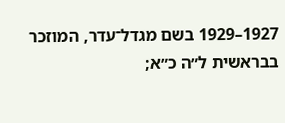1927–1929 בשם מגדל־עדר, המוזכר בבראשית ל״ה כ״א;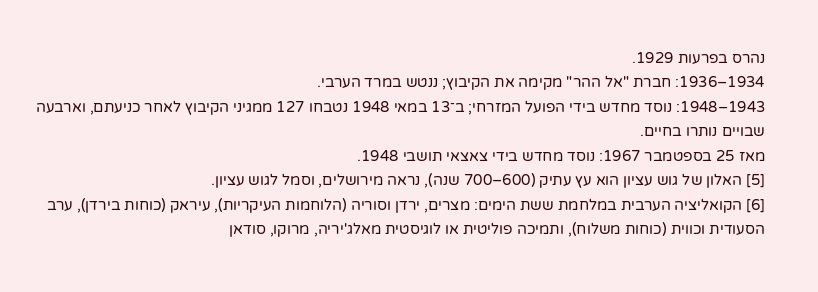נהרס בפרעות 1929.
1934–1936: חברת "אל ההר" מקימה את הקיבוץ; ננטש במרד הערבי.
1943–1948: נוסד מחדש בידי הפועל המזרחי; ב־13 במאי 1948 נטבחו 127 ממגיני הקיבוץ לאחר כניעתם, וארבעה שבויים נותרו בחיים.
מאז 25 בספטמבר 1967: נוסד מחדש בידי צאצאי תושבי 1948.
[5] האלון של גוש עציון הוא עץ עתיק (600–700 שנה), נראה מירושלים, וסמל לגוש עציון.
[6] הקואליציה הערבית במלחמת ששת הימים: מצרים, ירדן וסוריה (הלוחמות העיקריות), עיראק (כוחות בירדן), ערב הסעודית וכווית (כוחות משלוח), ותמיכה פוליטית או לוגיסטית מאלג'יריה, מרוקו, סודאן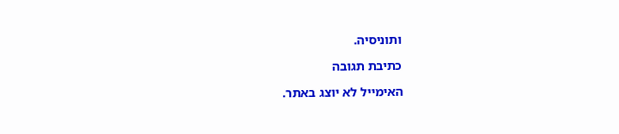ותוניסיה.

כתיבת תגובה

האימייל לא יוצג באתר.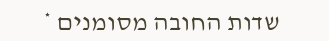שדות החובה מסומנים *